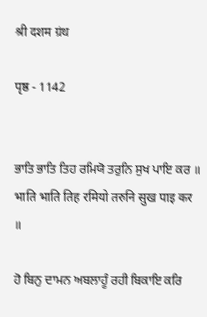श्री दशम ग्रंथ

पृष्ठ - 1142


ਭਾਤਿ ਭਾਤਿ ਤਿਹ ਰਮਿਯੋ ਤਰੁਨਿ ਸੁਖ ਪਾਇ ਕਰ ॥
भाति भाति तिह रमियो तरुनि सुख पाइ कर ॥

ਹੋ ਬਿਨੁ ਦਾਮਨ ਅਬਲਾਹੂੰ ਰਹੀ ਬਿਕਾਇ ਕਰਿ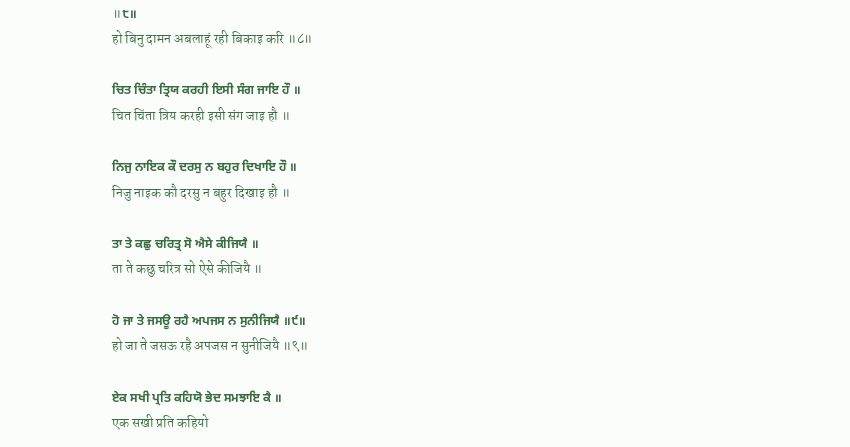॥੮॥
हो बिनु दामन अबलाहूं रही बिकाइ करि ॥८॥

ਚਿਤ ਚਿੰਤਾ ਤ੍ਰਿਯ ਕਰਹੀ ਇਸੀ ਸੰਗ ਜਾਇ ਹੌ ॥
चित चिंता त्रिय करही इसी संग जाइ हौ ॥

ਨਿਜੁ ਨਾਇਕ ਕੌ ਦਰਸੁ ਨ ਬਹੁਰ ਦਿਖਾਇ ਹੌ ॥
निजु नाइक कौ दरसु न बहुर दिखाइ हौ ॥

ਤਾ ਤੇ ਕਛੁ ਚਰਿਤ੍ਰ ਸੋ ਐਸੇ ਕੀਜਿਯੈ ॥
ता ते कछु चरित्र सो ऐसे कीजियै ॥

ਹੋ ਜਾ ਤੇ ਜਸਊ ਰਹੈ ਅਪਜਸ ਨ ਸੁਨੀਜਿਯੈ ॥੯॥
हो जा ते जसऊ रहै अपजस न सुनीजियै ॥९॥

ਏਕ ਸਖੀ ਪ੍ਰਤਿ ਕਹਿਯੋ ਭੇਦ ਸਮਝਾਇ ਕੈ ॥
एक सखी प्रति कहियो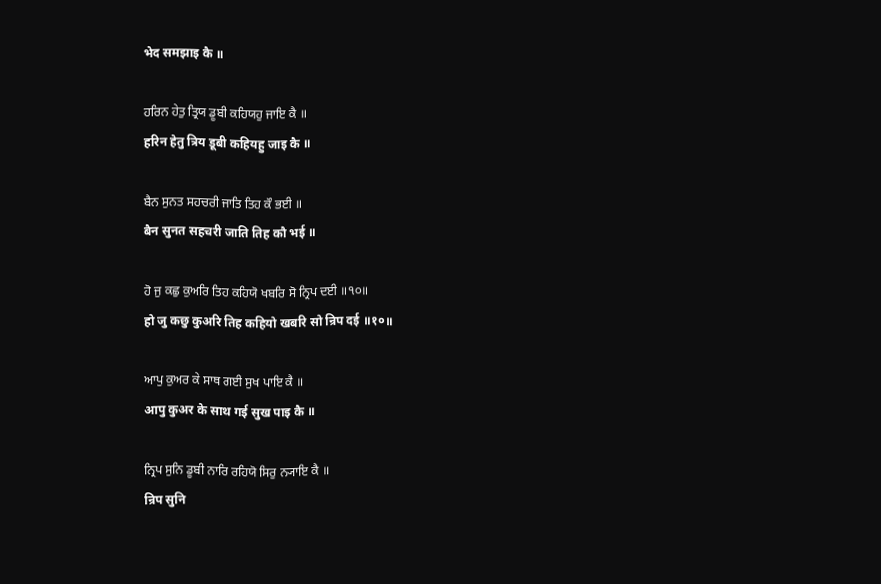भेद समझाइ कै ॥

ਹਰਿਨ ਹੇਤੁ ਤ੍ਰਿਯ ਡੂਬੀ ਕਹਿਯਹੁ ਜਾਇ ਕੈ ॥
हरिन हेतु त्रिय डूबी कहियहु जाइ कै ॥

ਬੈਨ ਸੁਨਤ ਸਹਚਰੀ ਜਾਤਿ ਤਿਹ ਕੌ ਭਈ ॥
बैन सुनत सहचरी जाति तिह कौ भई ॥

ਹੋ ਜੁ ਕਛੁ ਕੁਅਰਿ ਤਿਹ ਕਹਿਯੋ ਖਬਰਿ ਸੋ ਨ੍ਰਿਪ ਦਈ ॥੧੦॥
हो जु कछु कुअरि तिह कहियो खबरि सो न्रिप दई ॥१०॥

ਆਪੁ ਕੁਅਰ ਕੇ ਸਾਥ ਗਈ ਸੁਖ ਪਾਇ ਕੈ ॥
आपु कुअर के साथ गई सुख पाइ कै ॥

ਨ੍ਰਿਪ ਸੁਨਿ ਡੂਬੀ ਨਾਰਿ ਰਹਿਯੋ ਸਿਰੁ ਨ੍ਯਾਇ ਕੈ ॥
न्रिप सुनि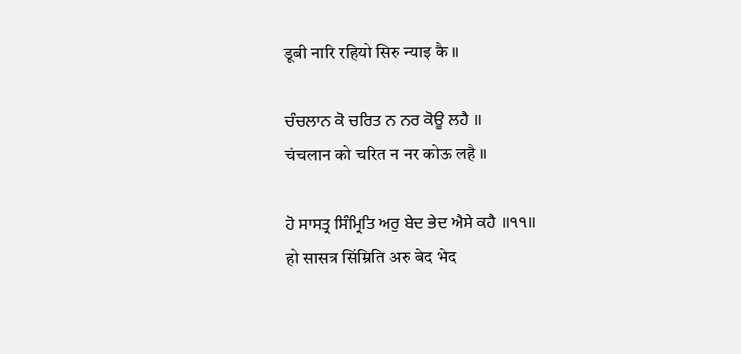डूबी नारि रहियो सिरु न्याइ कै ॥

ਚੰਚਲਾਨ ਕੋ ਚਰਿਤ ਨ ਨਰ ਕੋਊ ਲਹੈ ॥
चंचलान को चरित न नर कोऊ लहै ॥

ਹੋ ਸਾਸਤ੍ਰ ਸਿੰਮ੍ਰਿਤਿ ਅਰੁ ਬੇਦ ਭੇਦ ਐਸੇ ਕਹੈ ॥੧੧॥
हो सासत्र सिंम्रिति अरु बेद भेद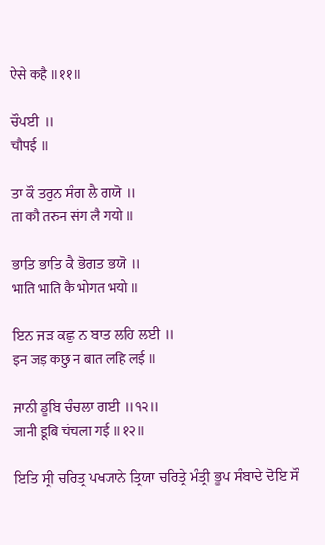ऐसे कहै ॥११॥

ਚੌਪਈ ॥
चौपई ॥

ਤਾ ਕੌ ਤਰੁਨ ਸੰਗ ਲੈ ਗਯੋ ॥
ता कौ तरुन संग लै गयो ॥

ਭਾਤਿ ਭਾਤਿ ਕੈ ਭੋਗਤ ਭਯੋ ॥
भाति भाति कै भोगत भयो ॥

ਇਨ ਜੜ ਕਛੁ ਨ ਬਾਤ ਲਹਿ ਲਈ ॥
इन जड़ कछु न बात लहि लई ॥

ਜਾਨੀ ਡੂਬਿ ਚੰਚਲਾ ਗਈ ॥੧੨॥
जानी डूबि चंचला गई ॥१२॥

ਇਤਿ ਸ੍ਰੀ ਚਰਿਤ੍ਰ ਪਖ੍ਯਾਨੇ ਤ੍ਰਿਯਾ ਚਰਿਤ੍ਰੇ ਮੰਤ੍ਰੀ ਭੂਪ ਸੰਬਾਦੇ ਦੋਇ ਸੌ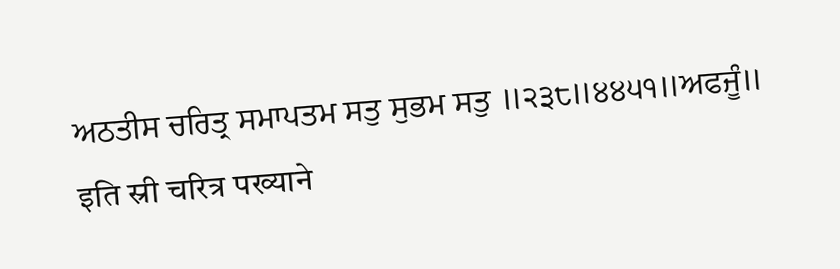ਅਠਤੀਸ ਚਰਿਤ੍ਰ ਸਮਾਪਤਮ ਸਤੁ ਸੁਭਮ ਸਤੁ ॥੨੩੮॥੪੪੫੧॥ਅਫਜੂੰ॥
इति स्री चरित्र पख्याने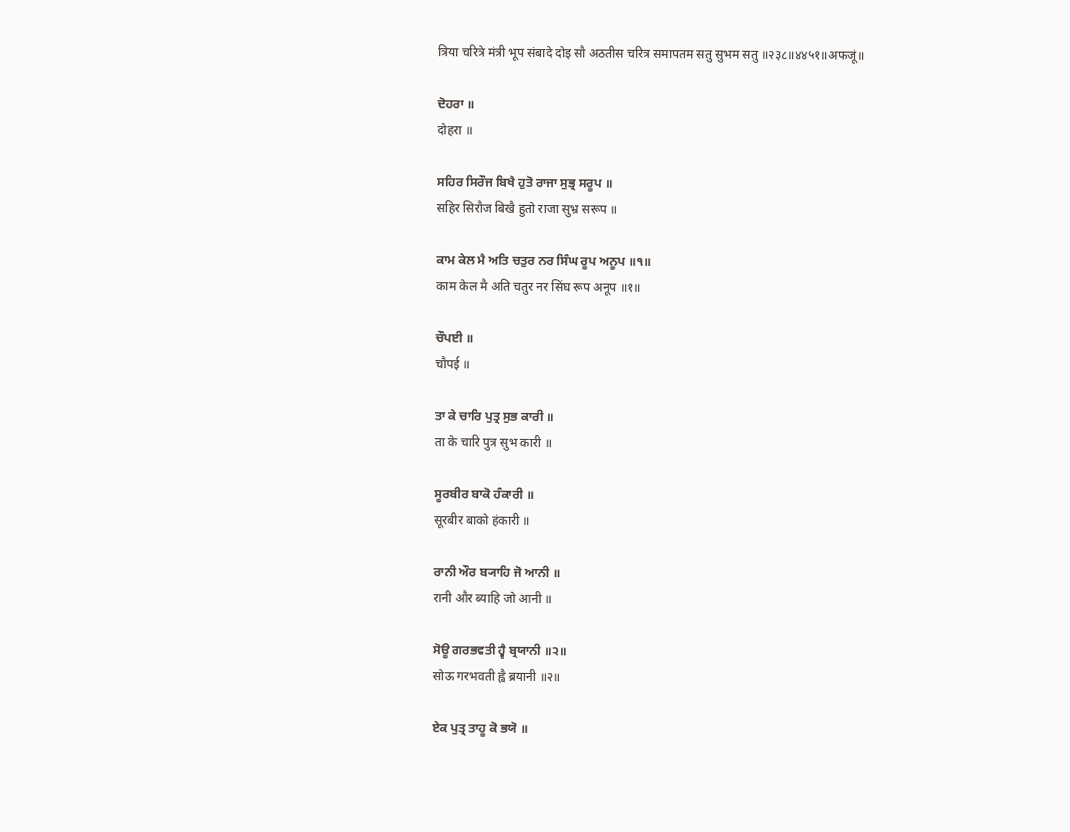त्रिया चरित्रे मंत्री भूप संबादे दोइ सौ अठतीस चरित्र समापतम सतु सुभम सतु ॥२३८॥४४५१॥अफजूं॥

ਦੋਹਰਾ ॥
दोहरा ॥

ਸਹਿਰ ਸਿਰੌਜ ਬਿਖੈ ਹੁਤੋ ਰਾਜਾ ਸੁਭ੍ਰ ਸਰੂਪ ॥
सहिर सिरौज बिखै हुतो राजा सुभ्र सरूप ॥

ਕਾਮ ਕੇਲ ਮੈ ਅਤਿ ਚਤੁਰ ਨਰ ਸਿੰਘ ਰੂਪ ਅਨੂਪ ॥੧॥
काम केल मै अति चतुर नर सिंघ रूप अनूप ॥१॥

ਚੌਪਈ ॥
चौपई ॥

ਤਾ ਕੇ ਚਾਰਿ ਪੁਤ੍ਰ ਸੁਭ ਕਾਰੀ ॥
ता के चारि पुत्र सुभ कारी ॥

ਸੂਰਬੀਰ ਬਾਕੋ ਹੰਕਾਰੀ ॥
सूरबीर बाको हंकारी ॥

ਰਾਨੀ ਔਰ ਬ੍ਯਾਹਿ ਜੋ ਆਨੀ ॥
रानी और ब्याहि जो आनी ॥

ਸੋਊ ਗਰਭਵਤੀ ਹ੍ਵੈ ਬ੍ਰਯਾਨੀ ॥੨॥
सोऊ गरभवती ह्वै ब्रयानी ॥२॥

ਏਕ ਪੁਤ੍ਰ ਤਾਹੂ ਕੋ ਭਯੋ ॥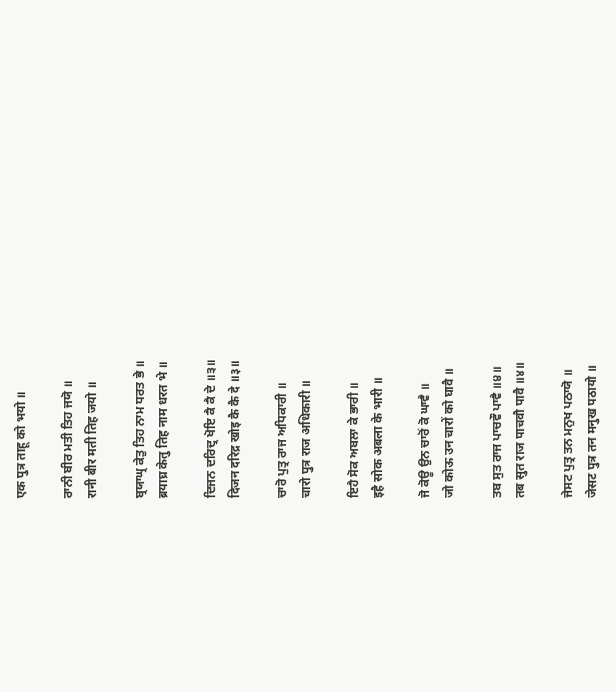एक पुत्र ताहू को भयो ॥

ਰਾਨੀ ਬੀਰ ਮਤੀ ਤਿਹ ਜਯੋ ॥
रानी बीर मती तिह जयो ॥

ਬ੍ਰਯਾਘ੍ਰ ਕੇਤੁ ਤਿਹ ਨਾਮ ਧਰਤ ਭੇ ॥
ब्रयाघ्र केतु तिह नाम धरत भे ॥

ਦਿਜਨ ਦਰਿਦ੍ਰ ਖੋਇ ਕੈ ਕੈ ਦੇ ॥੩॥
दिजन दरिद्र खोइ कै कै दे ॥३॥

ਚਾਰੋ ਪੁਤ੍ਰ ਰਾਜ ਅਧਿਕਾਰੀ ॥
चारो पुत्र राज अधिकारी ॥

ਇਹੈ ਸੋਕ ਅਬਲਾ ਕੇ ਭਾਰੀ ॥
इहै सोक अबला के भारी ॥

ਜੋ ਕੋਊ ਉਨ ਚਾਰੋਂ ਕੋ ਘਾਵੈ ॥
जो कोऊ उन चारों को घावै ॥

ਤਬ ਸੁਤ ਰਾਜ ਪਾਚਵੌ ਪਾਵੈ ॥੪॥
तब सुत राज पाचवौ पावै ॥४॥

ਜੇਸਟ ਪੁਤ੍ਰ ਤਨ ਮਨੁਖ ਪਠਾਯੋ ॥
जेसट पुत्र तन मनुख पठायो ॥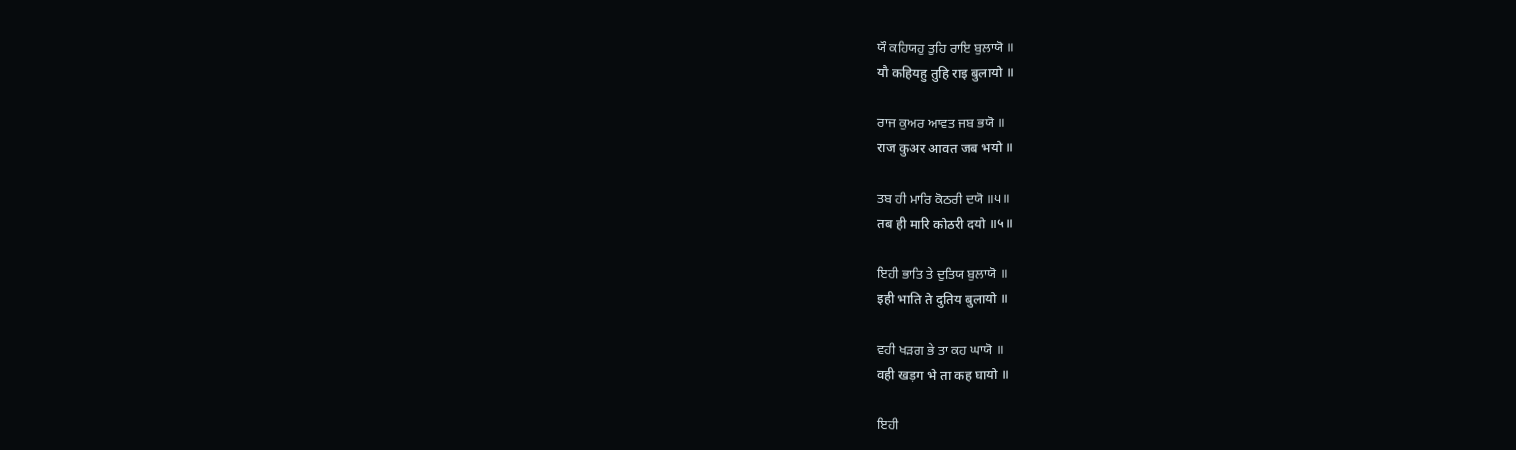ਯੌ ਕਹਿਯਹੁ ਤੁਹਿ ਰਾਇ ਬੁਲਾਯੋ ॥
यौ कहियहु तुहि राइ बुलायो ॥

ਰਾਜ ਕੁਅਰ ਆਵਤ ਜਬ ਭਯੋ ॥
राज कुअर आवत जब भयो ॥

ਤਬ ਹੀ ਮਾਰਿ ਕੋਠਰੀ ਦਯੋ ॥੫॥
तब ही मारि कोठरी दयो ॥५॥

ਇਹੀ ਭਾਤਿ ਤੇ ਦੁਤਿਯ ਬੁਲਾਯੋ ॥
इही भाति ते दुतिय बुलायो ॥

ਵਹੀ ਖੜਗ ਭੇ ਤਾ ਕਹ ਘਾਯੋ ॥
वही खड़ग भे ता कह घायो ॥

ਇਹੀ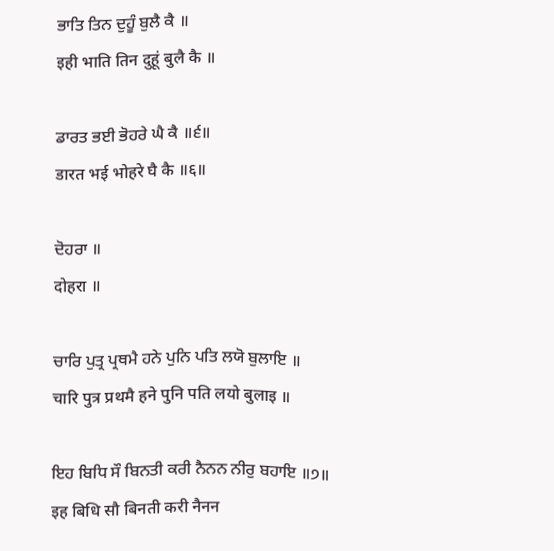ਭਾਤਿ ਤਿਨ ਦੁਹੂੰ ਬੁਲੈ ਕੈ ॥
इही भाति तिन दुहूं बुलै कै ॥

ਡਾਰਤ ਭਈ ਭੋਹਰੇ ਘੈ ਕੈ ॥੬॥
डारत भई भोहरे घै कै ॥६॥

ਦੋਹਰਾ ॥
दोहरा ॥

ਚਾਰਿ ਪੁਤ੍ਰ ਪ੍ਰਥਮੈ ਹਨੇ ਪੁਨਿ ਪਤਿ ਲਯੋ ਬੁਲਾਇ ॥
चारि पुत्र प्रथमै हने पुनि पति लयो बुलाइ ॥

ਇਹ ਬਿਧਿ ਸੌ ਬਿਨਤੀ ਕਰੀ ਨੈਨਨ ਨੀਰੁ ਬਹਾਇ ॥੭॥
इह बिधि सौ बिनती करी नैनन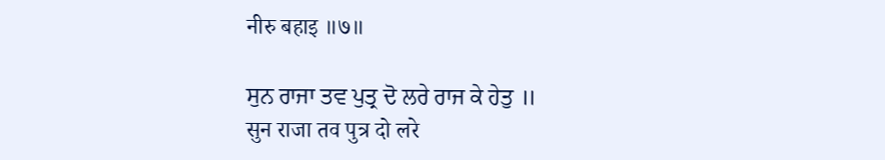नीरु बहाइ ॥७॥

ਸੁਨ ਰਾਜਾ ਤਵ ਪੁਤ੍ਰ ਦੋ ਲਰੇ ਰਾਜ ਕੇ ਹੇਤੁ ॥
सुन राजा तव पुत्र दो लरे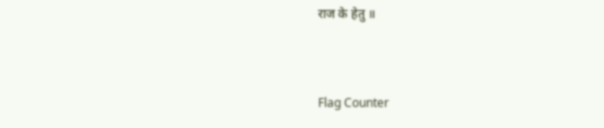राज के हेतु ॥


Flag Counter